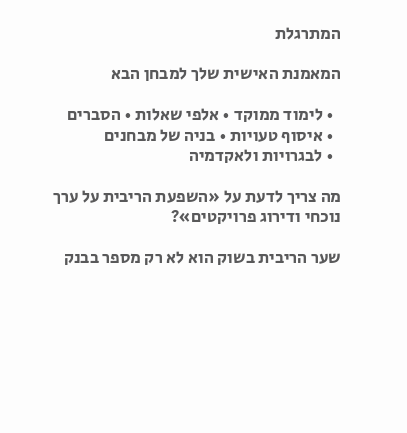המתרגלת

המאמנת האישית שלך למבחן הבא

  • לימוד ממוקד • אלפי שאלות • הסברים
  • איסוף טעויות • בניה של מבחנים
  • לבגרויות ולאקדמיה

מה צריך לדעת על «השפעת הריבית על ערך נוכחי ודירוג פרויקטים»?

שער הריבית בשוק הוא לא רק מספר בבנק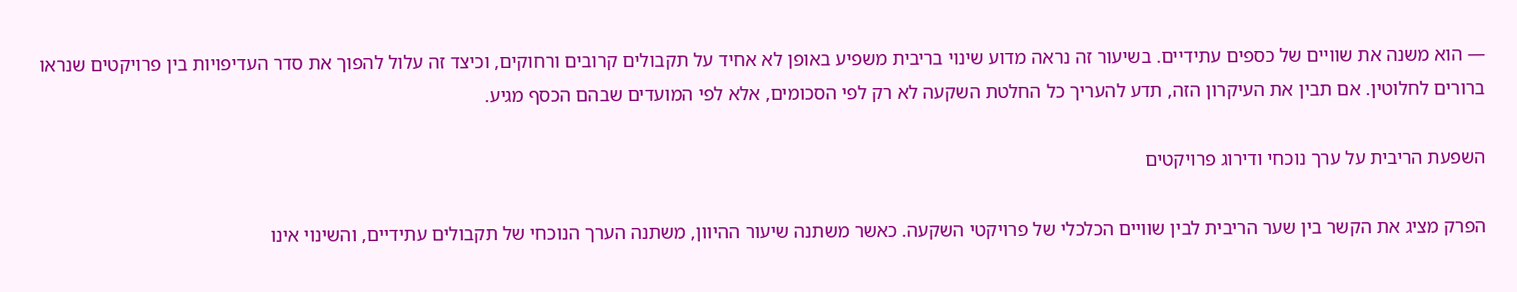— הוא משנה את שוויים של כספים עתידיים. בשיעור זה נראה מדוע שינוי בריבית משפיע באופן לא אחיד על תקבולים קרובים ורחוקים, וכיצד זה עלול להפוך את סדר העדיפויות בין פרויקטים שנראו ברורים לחלוטין. אם תבין את העיקרון הזה, תדע להעריך כל החלטת השקעה לא רק לפי הסכומים, אלא לפי המועדים שבהם הכסף מגיע.

השפעת הריבית על ערך נוכחי ודירוג פרויקטים

הפרק מציג את הקשר בין שער הריבית לבין שוויים הכלכלי של פרויקטי השקעה. כאשר משתנה שיעור ההיוון, משתנה הערך הנוכחי של תקבולים עתידיים, והשינוי אינו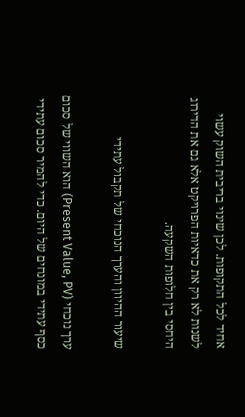אחיד לכל התקופות. לכן שינוי בריבית השוק עשוי לשנות לא רק את כדאיות הפרויקט אלא גם את הדירוג היחסי בין חלופות השקעה.

שיעור ההיוון והערך הנוכחי של תקבול עתידי

ערך נוכחי (Present Value, PV) הוא השווי של סכום כסף עתידי במונחים של היום. כדי להמיר סכום עתידי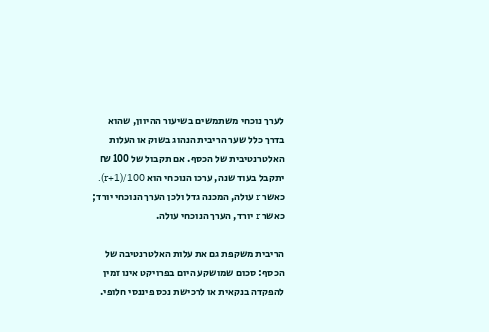לערך נוכחי משתמשים בשיעור ההיוון, שהוא בדרך כלל שער הריבית הנהוג בשוק או העלות האלטרנטיבית של הכסף. אם תקבול של 100 ₪ יתקבל בעוד שנה, ערכו הנוכחי הוא 100/(1+r). כאשר r עולה, המכנה גדל ולכן הערך הנוכחי יורד; כאשר r יורד, הערך הנוכחי עולה.

הריבית משקפת גם את עלות האלטרנטיבה של הכסף: סכום שמושקע היום בפרויקט אינו זמין להפקדה בנקאית או לרכישת נכס פיננסי חלופי.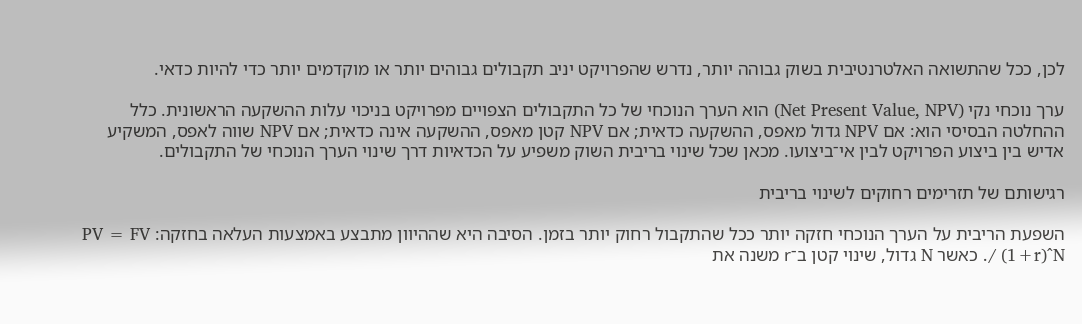לכן, ככל שהתשואה האלטרנטיבית בשוק גבוהה יותר, נדרש שהפרויקט יניב תקבולים גבוהים יותר או מוקדמים יותר כדי להיות כדאי.

ערך נוכחי נקי (Net Present Value, NPV) הוא הערך הנוכחי של כל התקבולים הצפויים מפרויקט בניכוי עלות ההשקעה הראשונית. כלל ההחלטה הבסיסי הוא: אם NPV גדול מאפס, ההשקעה כדאית; אם NPV קטן מאפס, ההשקעה אינה כדאית; אם NPV שווה לאפס, המשקיע אדיש בין ביצוע הפרויקט לבין אי־ביצועו. מכאן שכל שינוי בריבית השוק משפיע על הכדאיות דרך שינוי הערך הנוכחי של התקבולים.

רגישותם של תזרימים רחוקים לשינוי בריבית

השפעת הריבית על הערך הנוכחי חזקה יותר ככל שהתקבול רחוק יותר בזמן. הסיבה היא שההיוון מתבצע באמצעות העלאה בחזקה: PV = FV / (1+r)^N. כאשר N גדול, שינוי קטן ב־r משנה את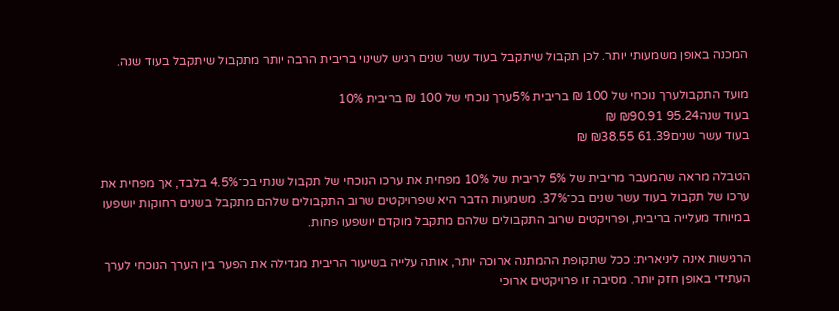המכנה באופן משמעותי יותר. לכן תקבול שיתקבל בעוד עשר שנים רגיש לשינוי בריבית הרבה יותר מתקבול שיתקבל בעוד שנה.

מועד התקבולערך נוכחי של 100 ₪ בריבית 5%ערך נוכחי של 100 ₪ בריבית 10%
בעוד שנה95.24 ₪90.91 ₪
בעוד עשר שנים61.39 ₪38.55 ₪

הטבלה מראה שהמעבר מריבית של 5% לריבית של 10% מפחית את ערכו הנוכחי של תקבול שנתי בכ־4.5% בלבד, אך מפחית את ערכו של תקבול בעוד עשר שנים בכ־37%. משמעות הדבר היא שפרויקטים שרוב התקבולים שלהם מתקבל בשנים רחוקות יושפעו במיוחד מעלייה בריבית, ופרויקטים שרוב התקבולים שלהם מתקבל מוקדם יושפעו פחות.

הרגישות אינה ליניארית: ככל שתקופת ההמתנה ארוכה יותר, אותה עלייה בשיעור הריבית מגדילה את הפער בין הערך הנוכחי לערך העתידי באופן חזק יותר. מסיבה זו פרויקטים ארוכי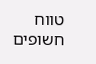טווח חשופים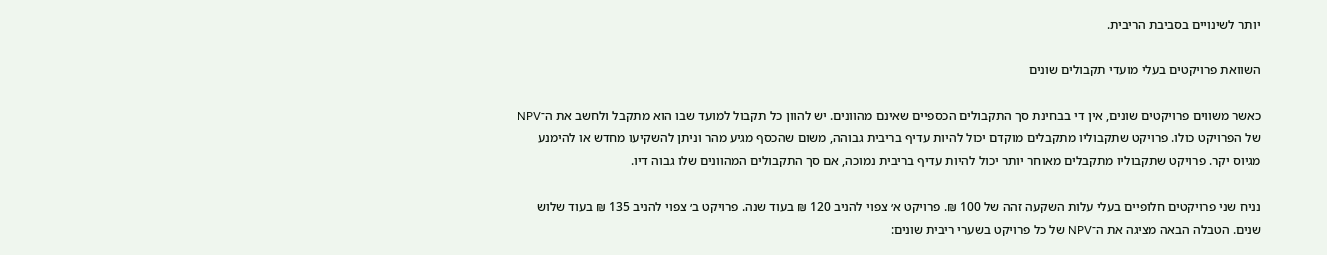יותר לשינויים בסביבת הריבית.

השוואת פרויקטים בעלי מועדי תקבולים שונים

כאשר משווים פרויקטים שונים, אין די בבחינת סך התקבולים הכספיים שאינם מהוונים. יש להוון כל תקבול למועד שבו הוא מתקבל ולחשב את ה־NPV של הפרויקט כולו. פרויקט שתקבוליו מתקבלים מוקדם יכול להיות עדיף בריבית גבוהה, משום שהכסף מגיע מהר וניתן להשקיעו מחדש או להימנע מגיוס יקר. פרויקט שתקבוליו מתקבלים מאוחר יותר יכול להיות עדיף בריבית נמוכה, אם סך התקבולים המהוונים שלו גבוה דיו.

נניח שני פרויקטים חלופיים בעלי עלות השקעה זהה של 100 ₪. פרויקט א׳ צפוי להניב 120 ₪ בעוד שנה. פרויקט ב׳ צפוי להניב 135 ₪ בעוד שלוש שנים. הטבלה הבאה מציגה את ה־NPV של כל פרויקט בשערי ריבית שונים: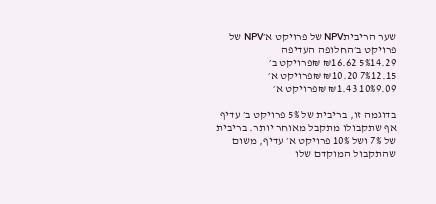שער הריביתNPV של פרויקט א׳NPV של פרויקט ב׳החלופה העדיפה
5%14.29 ₪16.62 ₪פרויקט ב׳
7%12.15 ₪10.20 ₪פרויקט א׳
10%9.09 ₪1.43 ₪פרויקט א׳

בדוגמה זו, בריבית של 5% פרויקט ב׳ עדיף אף שתקבולו מתקבל מאוחר יותר. בריבית של 7% ושל 10% פרויקט א׳ עדיף, משום שהתקבול המוקדם שלו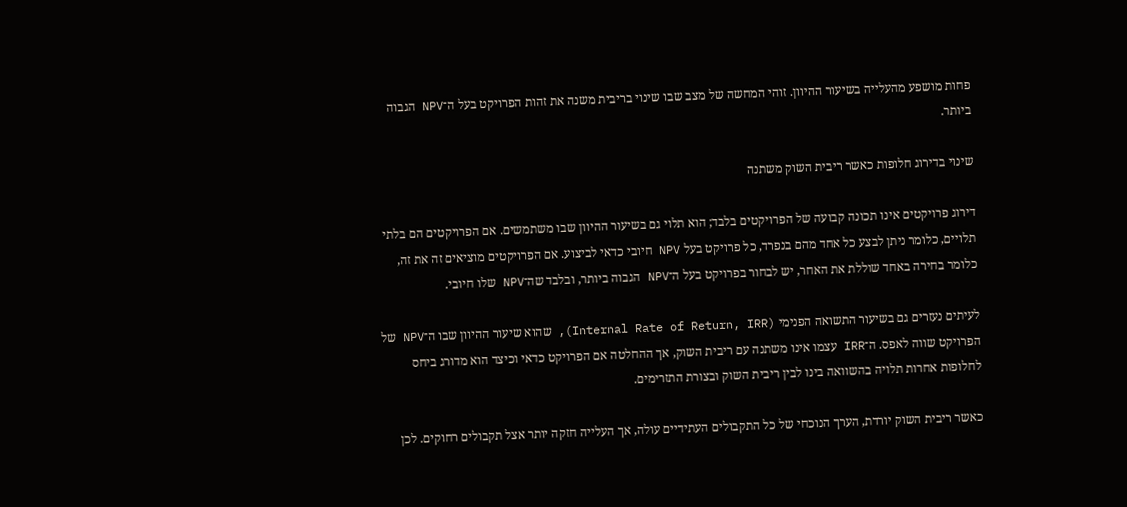פחות מושפע מהעלייה בשיעור ההיוון. זוהי המחשה של מצב שבו שינוי בריבית משנה את זהות הפרויקט בעל ה־NPV הגבוה ביותר.

שינוי בדירוג חלופות כאשר ריבית השוק משתנה

דירוג פרויקטים אינו תכונה קבועה של הפרויקטים בלבד; הוא תלוי גם בשיעור ההיוון שבו משתמשים. אם הפרויקטים הם בלתי תלויים, כלומר ניתן לבצע כל אחד מהם בנפרד, כל פרויקט בעל NPV חיובי כדאי לביצוע. אם הפרויקטים מוציאים זה את זה, כלומר בחירה באחד שוללת את האחר, יש לבחור בפרויקט בעל ה־NPV הגבוה ביותר, ובלבד שה־NPV שלו חיובי.

לעיתים נעזרים גם בשיעור התשואה הפנימי (Internal Rate of Return, IRR), שהוא שיעור ההיוון שבו ה־NPV של הפרויקט שווה לאפס. ה־IRR עצמו אינו משתנה עם ריבית השוק, אך ההחלטה אם הפרויקט כדאי וכיצד הוא מדורג ביחס לחלופות אחרות תלויה בהשוואה בינו לבין ריבית השוק ובצורת התזרימים.

כאשר ריבית השוק יורדת, הערך הנוכחי של כל התקבולים העתידיים עולה, אך העלייה חזקה יותר אצל תקבולים רחוקים. לכן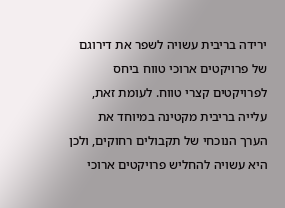ירידה בריבית עשויה לשפר את דירוגם של פרויקטים ארוכי טווח ביחס לפרויקטים קצרי טווח. לעומת זאת, עלייה בריבית מקטינה במיוחד את הערך הנוכחי של תקבולים רחוקים, ולכן היא עשויה להחליש פרויקטים ארוכי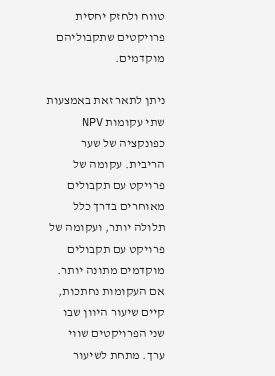טווח ולחזק יחסית פרויקטים שתקבוליהם מוקדמים.

ניתן לתאר זאת באמצעות שתי עקומות NPV כפונקציה של שער הריבית. עקומה של פרויקט עם תקבולים מאוחרים בדרך כלל תלולה יותר, ועקומה של פרויקט עם תקבולים מוקדמים מתונה יותר. אם העקומות נחתכות, קיים שיעור היוון שבו שני הפרויקטים שווי ערך. מתחת לשיעור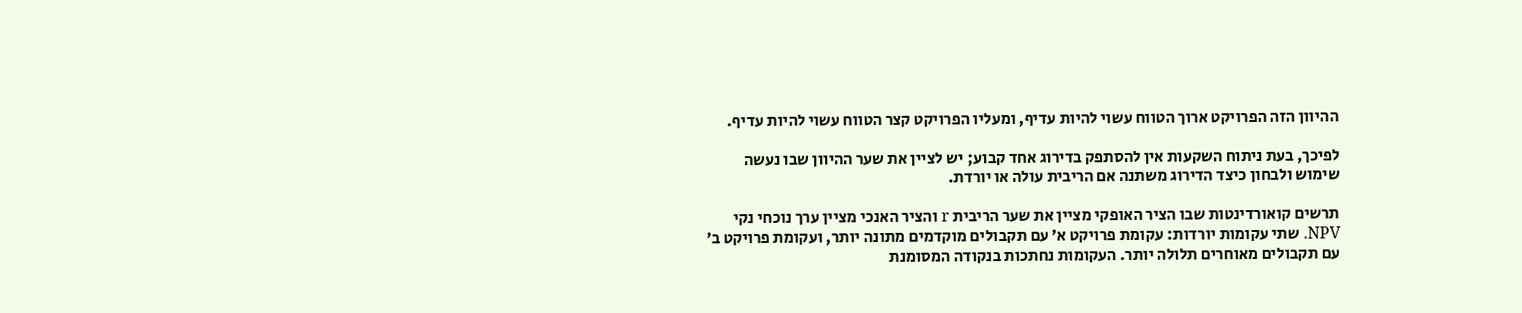ההיוון הזה הפרויקט ארוך הטווח עשוי להיות עדיף, ומעליו הפרויקט קצר הטווח עשוי להיות עדיף.

לפיכך, בעת ניתוח השקעות אין להסתפק בדירוג אחד קבוע; יש לציין את שער ההיוון שבו נעשה שימוש ולבחון כיצד הדירוג משתנה אם הריבית עולה או יורדת.

תרשים קואורדינטות שבו הציר האופקי מציין את שער הריבית r והציר האנכי מציין ערך נוכחי נקי NPV. שתי עקומות יורדות: עקומת פרויקט א׳ עם תקבולים מוקדמים מתונה יותר, ועקומת פרויקט ב׳ עם תקבולים מאוחרים תלולה יותר. העקומות נחתכות בנקודה המסומנת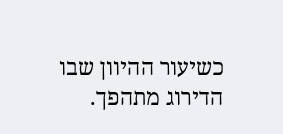כשיעור ההיוון שבו הדירוג מתהפך.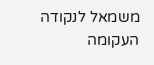משמאל לנקודה העקומה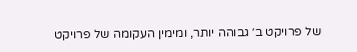של פרויקט ב׳ גבוהה יותר, ומימין העקומה של פרויקט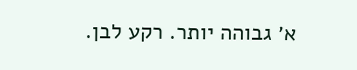א׳ גבוהה יותר. רקע לבן.